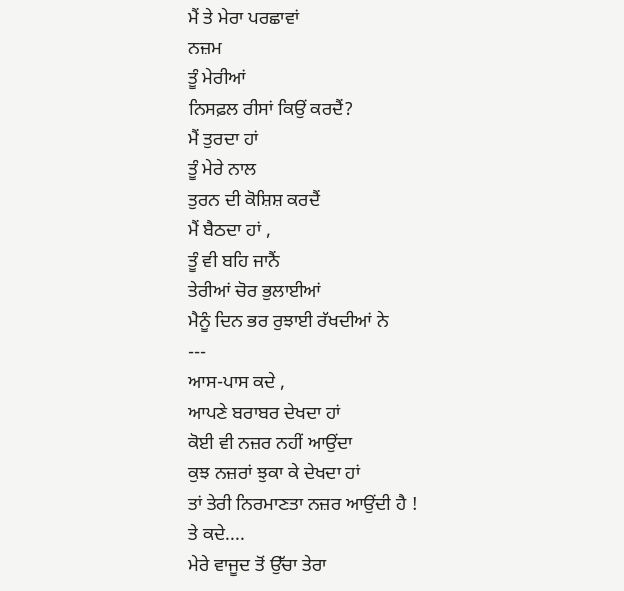ਮੈਂ ਤੇ ਮੇਰਾ ਪਰਛਾਵਾਂ
ਨਜ਼ਮ
ਤੂੰ ਮੇਰੀਆਂ
ਨਿਸਫ਼ਲ ਰੀਸਾਂ ਕਿਉਂ ਕਰਦੈਂ?
ਮੈਂ ਤੁਰਦਾ ਹਾਂ
ਤੂੰ ਮੇਰੇ ਨਾਲ
ਤੁਰਨ ਦੀ ਕੋਸ਼ਿਸ਼ ਕਰਦੈਂ
ਮੈਂ ਬੈਠਦਾ ਹਾਂ ,
ਤੂੰ ਵੀ ਬਹਿ ਜਾਨੈਂ
ਤੇਰੀਆਂ ਚੋਰ ਭੁਲਾਈਆਂ
ਮੈਨੂੰ ਦਿਨ ਭਰ ਰੁਝਾਈ ਰੱਖਦੀਆਂ ਨੇ
---
ਆਸ-ਪਾਸ ਕਦੇ ,
ਆਪਣੇ ਬਰਾਬਰ ਦੇਖਦਾ ਹਾਂ
ਕੋਈ ਵੀ ਨਜ਼ਰ ਨਹੀਂ ਆਉਂਦਾ
ਕੁਝ ਨਜ਼ਰਾਂ ਝੁਕਾ ਕੇ ਦੇਖਦਾ ਹਾਂ
ਤਾਂ ਤੇਰੀ ਨਿਰਮਾਣਤਾ ਨਜ਼ਰ ਆਉਂਦੀ ਹੈ !
ਤੇ ਕਦੇ....
ਮੇਰੇ ਵਾਜੂਦ ਤੋਂ ਉੱਚਾ ਤੇਰਾ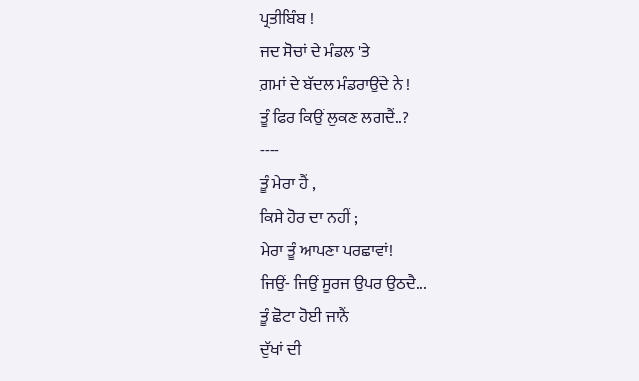ਪ੍ਰਤੀਬਿੰਬ !
ਜਦ ਸੋਚਾਂ ਦੇ ਮੰਡਲ 'ਤੇ
ਗ਼ਮਾਂ ਦੇ ਬੱਦਲ ਮੰਡਰਾਉਂਦੇ ਨੇ !
ਤੂੰ ਫਿਰ ਕਿਉਂ ਲੁਕਣ ਲਗਦੈਂ..?
----
ਤੂੰ ਮੇਰਾ ਹੈਂ ,
ਕਿਸੇ ਹੋਰ ਦਾ ਨਹੀਂ ;
ਮੇਰਾ ਤੂੰ ਆਪਣਾ ਪਰਛਾਵਾਂ!
ਜਿਉਂ- ਜਿਉਂ ਸੂਰਜ ਉਪਰ ਉਠਦੈ...
ਤੂੰ ਛੋਟਾ ਹੋਈ ਜਾਨੈਂ
ਦੁੱਖਾਂ ਦੀ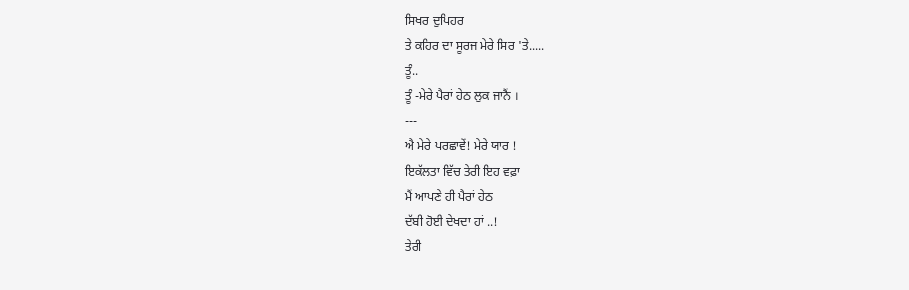ਸਿਖਰ ਦੁਪਿਹਰ
ਤੇ ਕਹਿਰ ਦਾ ਸੂਰਜ ਮੇਰੇ ਸਿਰ 'ਤੇ.....
ਤੂੰ..
ਤੂੰ -ਮੇਰੇ ਪੈਰਾਂ ਹੇਠ ਲੁਕ ਜਾਨੈਂ ।
---
ਐ ਮੇਰੇ ਪਰਛਾਵੇਂ! ਮੇਰੇ ਯਾਰ !
ਇਕੱਲਤਾ ਵਿੱਚ ਤੇਰੀ ਇਹ ਵਫ਼ਾ
ਮੈਂ ਆਪਣੇ ਹੀ ਪੈਰਾਂ ਹੇਠ
ਦੱਬੀ ਹੋਈ ਦੇਖਦਾ ਹਾਂ ..!
ਤੇਰੀ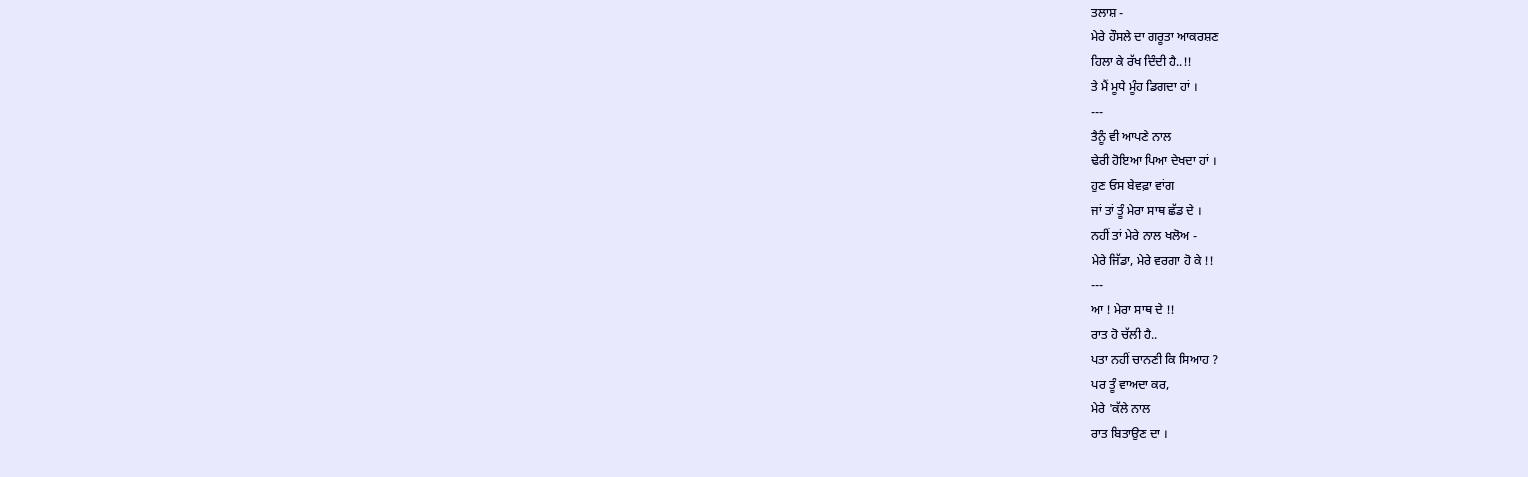ਤਲਾਸ਼ -
ਮੇਰੇ ਹੌਸਲੇ ਦਾ ਗਰੂਤਾ ਆਕਰਸ਼ਣ
ਹਿਲਾ ਕੇ ਰੱਖ ਦਿੰਦੀ ਹੈ..!!
ਤੇ ਮੈਂ ਮੂਧੇ ਮੂੰਹ ਡਿਗਦਾ ਹਾਂ ।
---
ਤੈਨੂੰ ਵੀ ਆਪਣੇ ਨਾਲ
ਢੇਰੀ ਹੋਇਆ ਪਿਆ ਦੇਖਦਾ ਹਾਂ ।
ਹੁਣ ਓਸ ਬੇਵਫ਼ਾ ਵਾਂਗ
ਜਾਂ ਤਾਂ ਤੂੰ ਮੇਰਾ ਸਾਥ ਛੱਡ ਦੇ ।
ਨਹੀਂ ਤਾਂ ਮੇਰੇ ਨਾਲ ਖਲੋਅ -
ਮੇਰੇ ਜਿੱਡਾ, ਮੇਰੇ ਵਰਗਾ ਹੋ ਕੇ !!
---
ਆ ! ਮੇਰਾ ਸਾਥ ਦੇ !!
ਰਾਤ ਹੋ ਚੱਲੀ ਹੈ..
ਪਤਾ ਨਹੀਂ ਚਾਨਣੀ ਕਿ ਸਿਆਹ ?
ਪਰ ਤੂੰ ਵਾਅਦਾ ਕਰ,
ਮੇਰੇ 'ਕੱਲੇ ਨਾਲ
ਰਾਤ ਬਿਤਾਉਣ ਦਾ ।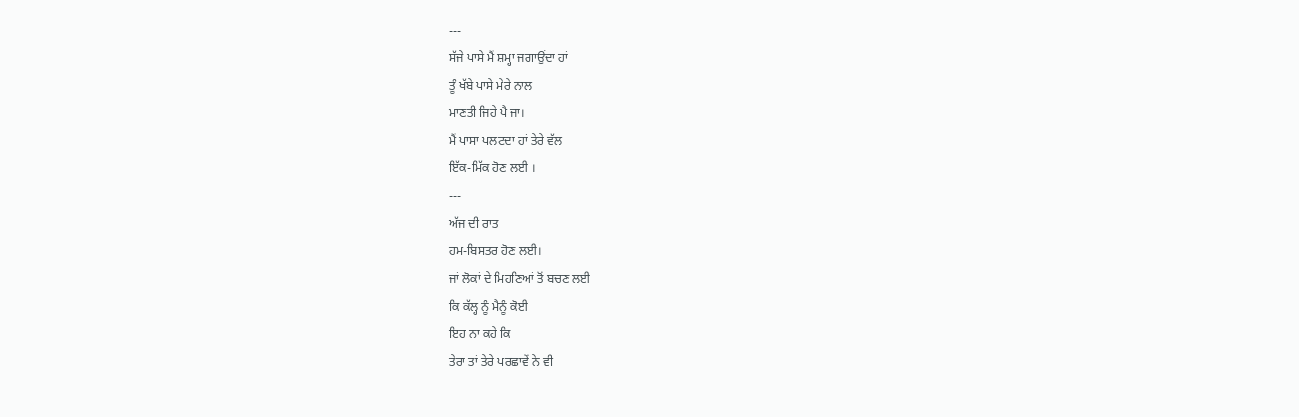---
ਸੱਜੇ ਪਾਸੇ ਮੈਂ ਸ਼ਮ੍ਹਾ ਜਗਾਉਂਦਾ ਹਾਂ
ਤੂੰ ਖੱਬੇ ਪਾਸੇ ਮੇਰੇ ਨਾਲ
ਮਾਣਤੀ ਜਿਹੇ ਪੈ ਜਾ।
ਮੈਂ ਪਾਸਾ ਪਲਟਦਾ ਹਾਂ ਤੇਰੇ ਵੱਲ
ਇੱਕ-ਮਿੱਕ ਹੋਣ ਲਈ ।
---
ਅੱਜ ਦੀ ਰਾਤ
ਹਮ-ਬਿਸਤਰ ਹੋਣ ਲਈ।
ਜਾਂ ਲੋਕਾਂ ਦੇ ਮਿਹਣਿਆਂ ਤੋਂ ਬਚਣ ਲਈ
ਕਿ ਕੱਲ੍ਹ ਨੂੰ ਮੈਨੂੰ ਕੋਈ
ਇਹ ਨਾ ਕਹੇ ਕਿ
ਤੇਰਾ ਤਾਂ ਤੇਰੇ ਪਰਛਾਵੇਂ ਨੇ ਵੀ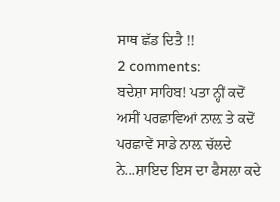ਸਾਥ ਛੱਡ ਦਿਤੈ !!
2 comments:
ਬਦੇਸ਼ਾ ਸਾਹਿਬ! ਪਤਾ ਨ੍ਹੀਂ ਕਦੋਂ ਅਸੀਂ ਪਰਛਾਵਿਆਂ ਨਾਲ਼ ਤੇ ਕਦੋਂ ਪਰਛਾਵੇਂ ਸਾਡੇ ਨਾਲ਼ ਚੱਲਦੇ ਨੇ...ਸ਼ਾਇਦ ਇਸ ਦਾ ਫੈਸਲਾ ਕਦੇ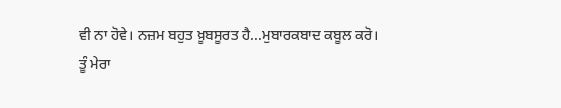ਵੀ ਨਾ ਹੋਵੇ। ਨਜ਼ਮ ਬਹੁਤ ਖ਼ੂਬਸੂਰਤ ਹੈ...ਮੁਬਾਰਕਬਾਦ ਕਬੂਲ ਕਰੋ।
ਤੂੰ ਮੇਰਾ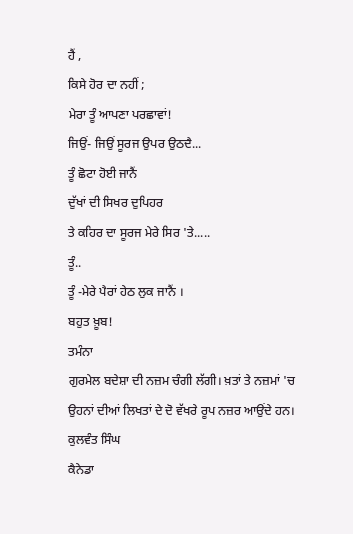ਹੈਂ ,
ਕਿਸੇ ਹੋਰ ਦਾ ਨਹੀਂ ;
ਮੇਰਾ ਤੂੰ ਆਪਣਾ ਪਰਛਾਵਾਂ!
ਜਿਉਂ- ਜਿਉਂ ਸੂਰਜ ਉਪਰ ਉਠਦੈ...
ਤੂੰ ਛੋਟਾ ਹੋਈ ਜਾਨੈਂ
ਦੁੱਖਾਂ ਦੀ ਸਿਖਰ ਦੁਪਿਹਰ
ਤੇ ਕਹਿਰ ਦਾ ਸੂਰਜ ਮੇਰੇ ਸਿਰ 'ਤੇ.....
ਤੂੰ..
ਤੂੰ -ਮੇਰੇ ਪੈਰਾਂ ਹੇਠ ਲੁਕ ਜਾਨੈਂ ।
ਬਹੁਤ ਖ਼ੂਬ!
ਤਮੰਨਾ
ਗੁਰਮੇਲ ਬਦੇਸ਼ਾ ਦੀ ਨਜ਼ਮ ਚੰਗੀ ਲੱਗੀ। ਖ਼ਤਾਂ ਤੇ ਨਜ਼ਮਾਂ 'ਚ ਉਹਨਾਂ ਦੀਆਂ ਲਿਖਤਾਂ ਦੇ ਦੋ ਵੱਖਰੇ ਰੂਪ ਨਜ਼ਰ ਆਉਂਦੇ ਹਨ।
ਕੁਲਵੰਤ ਸਿੰਘ
ਕੈਨੇਡਾ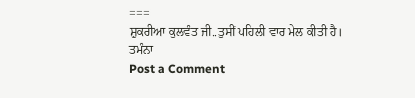===
ਸ਼ੁਕਰੀਆ ਕੁਲਵੰਤ ਜੀ..ਤੁਸੀਂ ਪਹਿਲੀ ਵਾਰ ਮੇਲ ਕੀਤੀ ਹੈ।
ਤਮੰਨਾ
Post a Comment